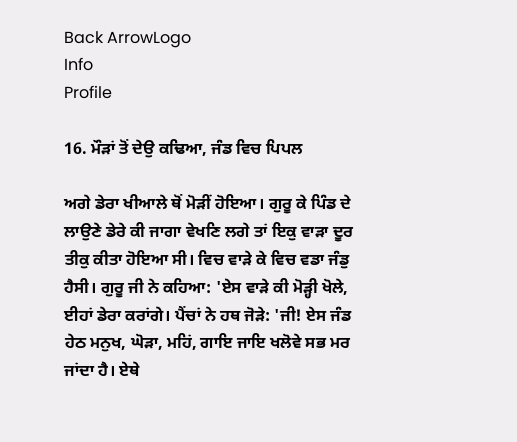Back ArrowLogo
Info
Profile

16. ਮੌੜਾਂ ਤੋਂ ਦੇਉ ਕਢਿਆ, ਜੰਡ ਵਿਚ ਪਿਪਲ

ਅਗੇ ਡੇਰਾ ਖੀਆਲੇ ਥੋਂ ਮੋੜੀਂ ਹੋਇਆ। ਗੁਰੂ ਕੇ ਪਿੰਡ ਦੇ ਲਾਉਣੇ ਡੇਰੇ ਕੀ ਜਾਗਾ ਵੇਖਣਿ ਲਗੇ ਤਾਂ ਇਕੁ ਵਾੜਾ ਦੂਰ ਤੀਕੁ ਕੀਤਾ ਹੋਇਆ ਸੀ। ਵਿਚ ਵਾੜੇ ਕੇ ਵਿਚ ਵਡਾ ਜੰਡੁ ਹੈਸੀ। ਗੁਰੂ ਜੀ ਨੇ ਕਹਿਆ: 'ਏਸ ਵਾੜੇ ਕੀ ਮੋੜ੍ਹੀ ਖੋਲੇ, ਈਹਾਂ ਡੇਰਾ ਕਰਾਂਗੇ। ਪੈਂਚਾਂ ਨੇ ਹਥ ਜੋੜੇ: 'ਜੀ! ਏਸ ਜੰਡ ਹੇਠ ਮਨੁਖ, ਘੋੜਾ, ਮਹਿਂ, ਗਾਇ ਜਾਇ ਖਲੋਵੇ ਸਭ ਮਰ ਜਾਂਦਾ ਹੈ। ਏਥੇ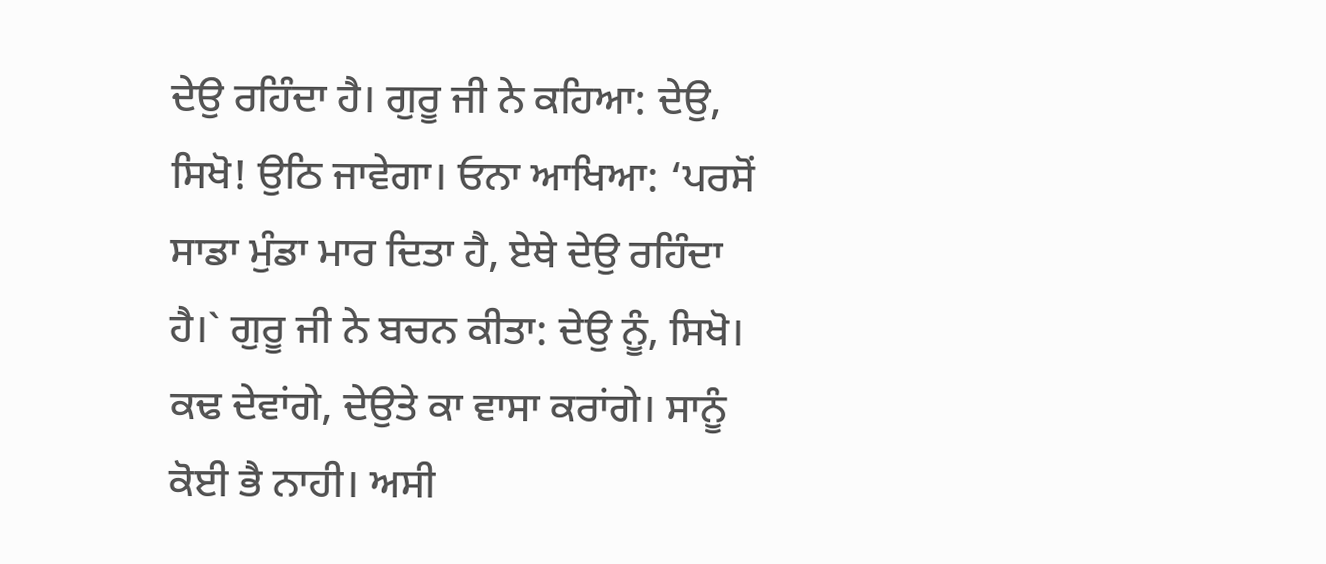ਦੇਉ ਰਹਿੰਦਾ ਹੈ। ਗੁਰੂ ਜੀ ਨੇ ਕਹਿਆ: ਦੇਉ, ਸਿਖੋ! ਉਠਿ ਜਾਵੇਗਾ। ਓਨਾ ਆਖਿਆ: ‘ਪਰਸੋਂ ਸਾਡਾ ਮੁੰਡਾ ਮਾਰ ਦਿਤਾ ਹੈ, ਏਥੇ ਦੇਉ ਰਹਿੰਦਾ ਹੈ।` ਗੁਰੂ ਜੀ ਨੇ ਬਚਨ ਕੀਤਾ: ਦੇਉ ਨੂੰ, ਸਿਖੋ। ਕਢ ਦੇਵਾਂਗੇ, ਦੇਉਤੇ ਕਾ ਵਾਸਾ ਕਰਾਂਗੇ। ਸਾਨੂੰ ਕੋਈ ਭੈ ਨਾਹੀ। ਅਸੀ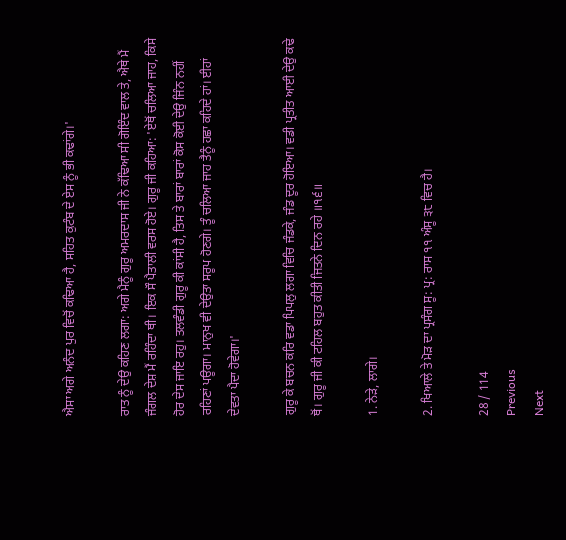ਐਸਾ ਅਗੇ ਅਨੰਦ ਪੁਰ ਵਿਚੋਂ ਕਢਿਆ ਹੈ, ਸਹਿਤ ਕੁਟੰਬ ਦੇ ਏਸ ਨੂੰ ਭੀ ਕਢਾਂਗੇ।'

ਰਾਤ ਨੂੰ ਦੇਉ ਕਹਿਣ ਲਗਾ: ਅਗੇ ਮੈਨੂੰ ਗੁਰੂ ਅਮਰਦਾਸ ਜੀ ਨੇ ਕੱਢਿਆ ਸੀ ਗੋਇੰਦ ਵਾਲ ਤੇ, ਐਥੇ ਮੈਂ ਜੰਗਲ ਦੇਸ਼ ਮੈਂ ਰਹਿੰਦਾ ਥੀ। ਇਕ ਸੌ ਪੈਤਾਲੀ ਵਰਸ ਹੋਏ। ਗੁਰੂ ਜੀ ਕਹਿਆ: 'ਏਥੋਂ ਚਲਿਆ ਜਾਹ, ਕਿਸੇ ਹੋਰ ਦੇਸ ਜਾਇ ਰਹੁ। ਤਲਵੰਡੀ ਗੁਰੂ ਕੀ ਕਾਂਸੀ ਹੈ, ਤਿਸ ਤੇ ਬਾਰਾਂ ਬਾਰਾਂ ਕੋਸ ਕੋਈ ਦੇਉ ਜਿੰਨ ਨਹੀਂ ਰਹਿਣਾਂ ਪਊਗਾ। ਮਾਨੁਖ ਵੀ ਦੇਉਤਾ ਸਰੂਪ ਹੋਣਗੇ। ਤੂੰ ਚਲਿਆ ਜਾਹ ਤੈਨੂੰ ਹਛਾ ਕਹਿਦੇ ਹਾਂ। ਈਹਾਂ ਦੇਵਤਾ ਪੈਦਾ ਹੋਵੇਗਾ।'

ਗੁਰੂ ਕੇ ਬਚਨ ਕਰਿ ਵਡਾ ਪਿਪਲੁ ਲਗਾ ਵਿਚਿ ਜੰਡਕੇ, ਜੰਡ ਦੂਰ ਹੋਇਆ। ਵਡੀ ਪ੍ਰਤੀਤ ਆਈ ਦੇਉ ਕਢੇ ਥੋਂ। ਗੁਰੂ ਜੀ ਕੀ ਟਹਿਲ ਬਹੁਤ ਕੀਤੀ ਜਿਤਨੇ ਦਿਨ ਰਹੇ ॥੧੬॥

1. ਨੇੜੇ, ਲਾਗੇ।

2. ਖਿਆਲੇ ਤੇ ਮੋੜ ਦਾ ਪ੍ਰਸੰਗ ਸੂ: ਪ੍ਰ: ਰਾਸ ੧੧ ਅੰਸੂ ੩੮ ਵਿਚ ਹੈ।

28 / 114
Previous
Next